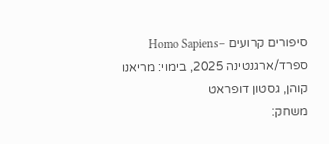סיפורים קרועים –Homo Sapiens
ספרד/ארגנטינה 2025, בימוי: מריאנו קוהן, גסטון דופראט
משחק: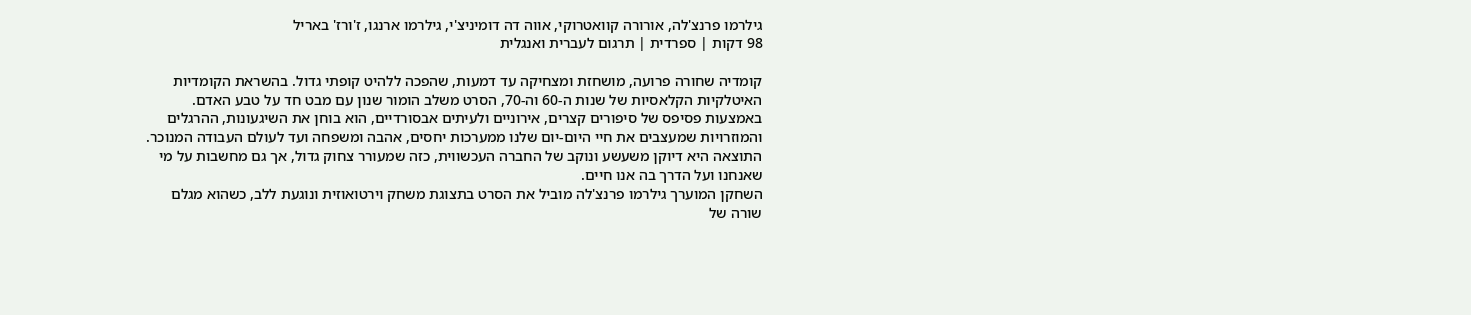גילרמו פרנצ'לה, אורורה קוואטרוקי, אווה דה דומיניצ'י, גילרמו ארנגו, ז'ורז' באריל
98 דקות | ספרדית | תרגום לעברית ואנגלית

קומדיה שחורה פרועה, מושחזת ומצחיקה עד דמעות, שהפכה ללהיט קופתי גדול. בהשראת הקומדיות האיטלקיות הקלאסיות של שנות ה-60 וה-70, הסרט משלב הומור שנון עם מבט חד על טבע האדם. באמצעות פסיפס של סיפורים קצרים, אירוניים ולעיתים אבסורדיים, הוא בוחן את השיגעונות, ההרגלים והמוזרויות שמעצבים את חיי היום-יום שלנו ממערכות יחסים, אהבה ומשפחה ועד לעולם העבודה המנוכר. התוצאה היא דיוקן משעשע ונוקב של החברה העכשווית, כזה שמעורר צחוק גדול, אך גם מחשבות על מי שאנחנו ועל הדרך בה אנו חיים.
השחקן המוערך גילרמו פרנצ'לה מוביל את הסרט בתצוגת משחק וירטואוזית ונוגעת ללב, כשהוא מגלם שורה של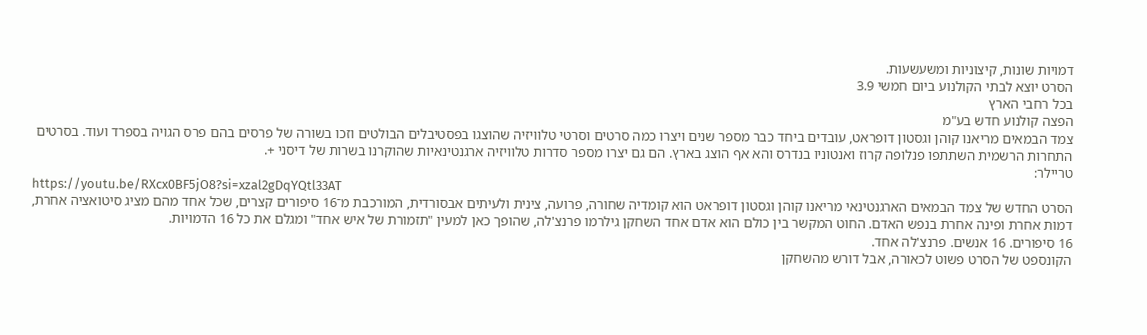דמויות שונות, קיצוניות ומשעשעות.
הסרט יוצא לבתי הקולנוע ביום חמשי 3.9
בכל רחבי הארץ
הפצה קולנוע חדש בע"מ
צמד הבמאים מריאנו קוהן וגסטון דופראט, עובדים ביחד כבר מספר שנים ויצרו כמה סרטים וסרטי טלוויזיה שהוצגו בפסטיבלים הבולטים וזכו בשורה של פרסים בהם פרס הגויה בספרד ועוד. בסרטים התחרות הרשמית השתתפו פנלופה קרוז ואנטוניו בנדרס והא אף הוצג בארץ. הם גם יצרו מספר סדרות טלוויזיה ארגנטינאיות שהוקרנו בשרות של דיסני +.
טריילר:
https://youtu.be/RXcx0BF5jO8?si=xzal2gDqYQtl33AT
הסרט החדש של צמד הבמאים הארגנטינאי מריאנו קוהן וגסטון דופראט הוא קומדיה שחורה, פרועה, צינית ולעיתים אבסורדית, המורכבת מ־16 סיפורים קצרים, שכל אחד מהם מציג סיטואציה אחרת, דמות אחרת ופינה אחרת בנפש האדם. החוט המקשר בין כולם הוא אדם אחד השחקן גילרמו פרנצ'לה, שהופך כאן למעין "תזמורת של איש אחד" ומגלם את כל 16 הדמויות.
16 סיפורים. 16 אנשים. פרנצ'לה אחד.
הקונספט של הסרט פשוט לכאורה, אבל דורש מהשחקן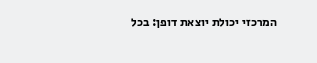המרכזי יכולת יוצאת דופן: בכל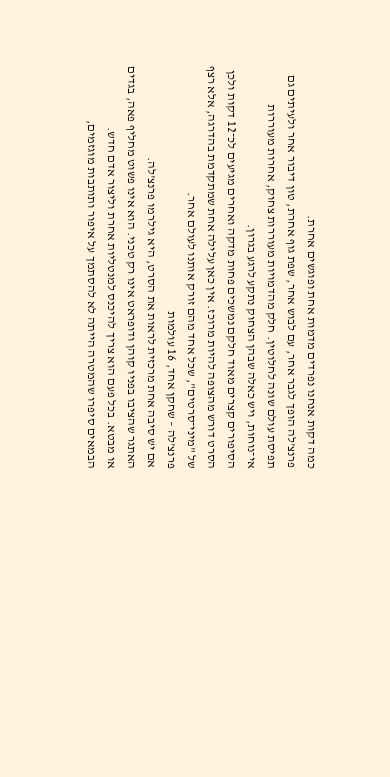כמה דקות אנחנו נפרדים מדמות אחת ופוגשים אחרת.
פרנצ'לה הופך לגבר אחר, עם לבוש אחר, שפת גוף אחרת, טון דיבור אחר ולעיתים גם תפיסת עולם שונה לחלוטין. חלק מהדמויות מעוררות צחוק, אחרות מעוררות אי־נוחות, ויש כאלה שבהן הצחוק נתקע לרגע בגרון.
הסיפורים קצרים מאוד חלקם נמשכים פחות מדקה ואחרים מגיעים לכ־12 דקות ולכן הסרט דורש מהצופה להיות מרוכז. אין כאן עלילה אחת שמתקדמת בהדרגה, אלא רצף של "מיני־סרטים", שכל אחד מהם זורק אותנו לעולם אחר.
פרנצ'לה – שחקן אחד, 16 עולמות
אם יש סיבה אחת מרכזית לראות את הסרט, היא גילרמו פרנצ'לה.
האתגר שהציבו בפניו קוהן ודופראט אינו רק טכני. הוא אינו פשוט מחליף פאה, בגדים או מבטא. בכל פעם הוא צריך להיכנס למנטליות אחרת וליצור אדם חדש.
הבמאים סיפרו שהמטרה הייתה לא להסתמך על איפור ותותבות מוגזמים,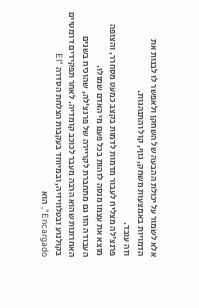אלא לשמור על יכולת ההבעה של השחקן ולאפשר לו לבנות את הדמויות באמצעות משחק, גוף, קול והתנהגות.
וזה עובד.
פרנצ'לה מצליח לעבור מדמות לדמות בקצב כמעט מסחרר, והצופה מוצא את עצמו מנסה לזהות בכל פעם מי האדם שמולו.
העבודה הזו גם מתחברת לקריירה של פרנצ'לה, שהוכיח בשנים האחרונות שהוא הרבה מעבר לכוכב קומדיה. לאחר תפקידים דרמטיים בקולנוע ובטלוויזיה, ובמיוחד בעקבות הצלחת הסדרה "El Encargado", הוא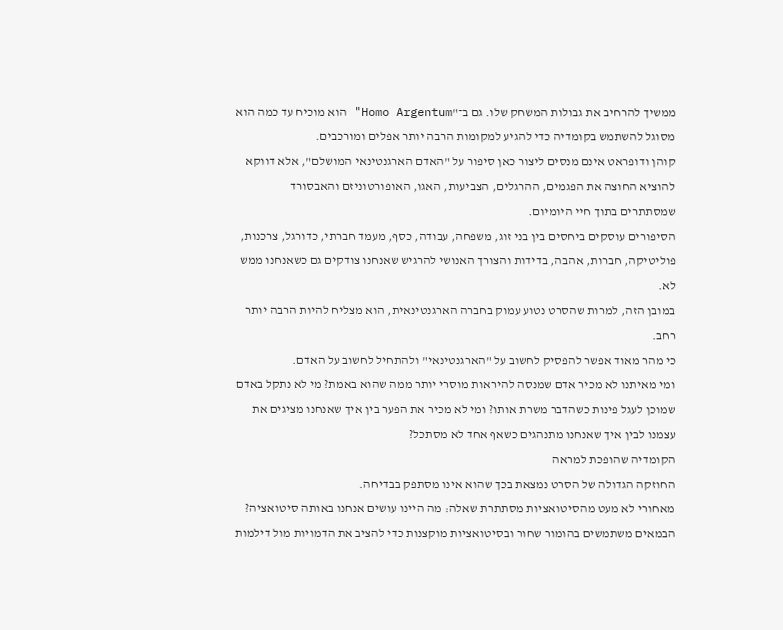ממשיך להרחיב את גבולות המשחק שלו. גם ב־"Homo Argentum" הוא מוכיח עד כמה הוא מסוגל להשתמש בקומדיה כדי להגיע למקומות הרבה יותר אפלים ומורכבים.
קוהן ודופראט אינם מנסים ליצור כאן סיפור על "האדם הארגנטינאי המושלם", אלא דווקא להוציא החוצה את הפגמים, ההרגלים, הצביעות, האגו, האופורטוניזם והאבסורד שמסתתרים בתוך חיי היומיום.
הסיפורים עוסקים ביחסים בין בני זוג, משפחה, עבודה, כסף, מעמד חברתי, כדורגל, צרכנות, פוליטיקה, חברות, אהבה, בדידות והצורך האנושי להרגיש שאנחנו צודקים גם כשאנחנו ממש לא.
במובן הזה, למרות שהסרט נטוע עמוק בחברה הארגנטינאית, הוא מצליח להיות הרבה יותר רחב.
כי מהר מאוד אפשר להפסיק לחשוב על "הארגנטינאי" ולהתחיל לחשוב על האדם.
ומי מאיתנו לא מכיר אדם שמנסה להיראות מוסרי יותר ממה שהוא באמת? מי לא נתקל באדם שמוכן לעגל פינות כשהדבר משרת אותו? ומי לא מכיר את הפער בין איך שאנחנו מציגים את עצמנו לבין איך שאנחנו מתנהגים כשאף אחד לא מסתכל?
הקומדיה שהופכת למראה
החוזקה הגדולה של הסרט נמצאת בכך שהוא אינו מסתפק בבדיחה.
מאחורי לא מעט מהסיטואציות מסתתרת שאלה: מה היינו עושים אנחנו באותה סיטואציה?
הבמאים משתמשים בהומור שחור ובסיטואציות מוקצנות כדי להציב את הדמויות מול דילמות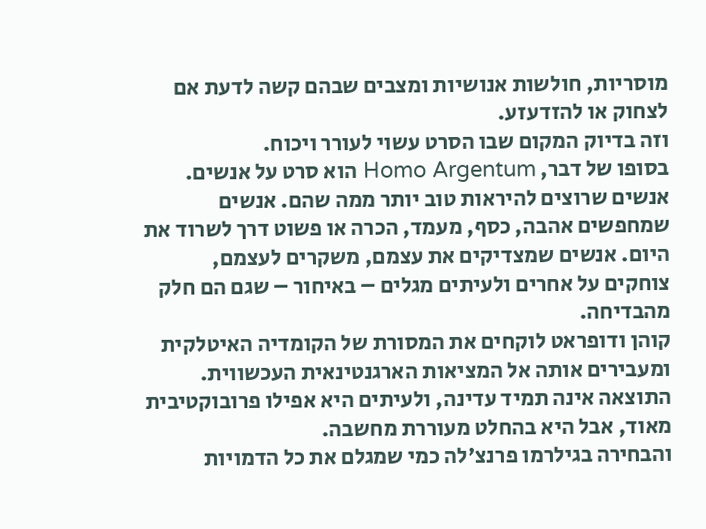מוסריות, חולשות אנושיות ומצבים שבהם קשה לדעת אם לצחוק או להזדעזע.
וזה בדיוק המקום שבו הסרט עשוי לעורר ויכוח.
בסופו של דבר, Homo Argentum הוא סרט על אנשים.
אנשים שרוצים להיראות טוב יותר ממה שהם. אנשים שמחפשים אהבה, כסף, מעמד, הכרה או פשוט דרך לשרוד את היום. אנשים שמצדיקים את עצמם, משקרים לעצמם, צוחקים על אחרים ולעיתים מגלים – באיחור – שגם הם חלק מהבדיחה.
קוהן ודופראט לוקחים את המסורת של הקומדיה האיטלקית ומעבירים אותה אל המציאות הארגנטינאית העכשווית. התוצאה אינה תמיד עדינה, ולעיתים היא אפילו פרובוקטיבית מאוד, אבל היא בהחלט מעוררת מחשבה.
והבחירה בגילרמו פרנצ'לה כמי שמגלם את כל הדמויות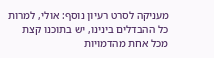מעניקה לסרט רעיון נוסף: אולי, למרות כל ההבדלים בינינו, יש בתוכנו קצת מכל אחת מהדמויות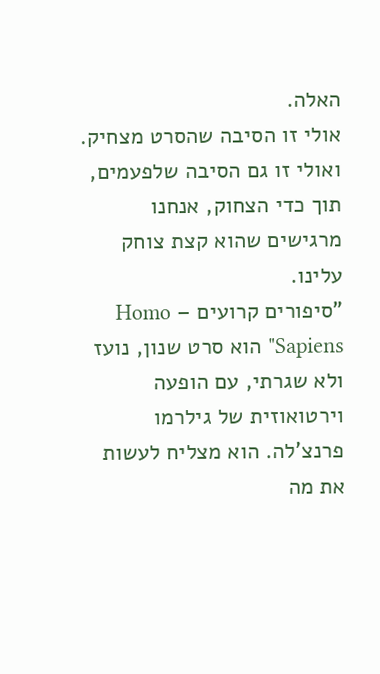האלה.
אולי זו הסיבה שהסרט מצחיק.
ואולי זו גם הסיבה שלפעמים, תוך כדי הצחוק, אנחנו מרגישים שהוא קצת צוחק עלינו.
"סיפורים קרועים – Homo Sapiens" הוא סרט שנון, נועז ולא שגרתי, עם הופעה וירטואוזית של גילרמו פרנצ'לה. הוא מצליח לעשות את מה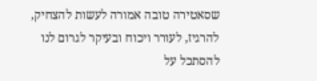שסאטירה טובה אמורה לעשות להצחיק, להרגיז, לעורר ויכוח ובעיקר לגרום לנו להסתכל על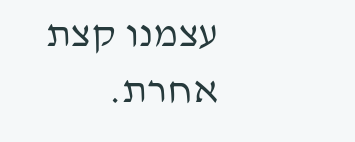עצמנו קצת אחרת.